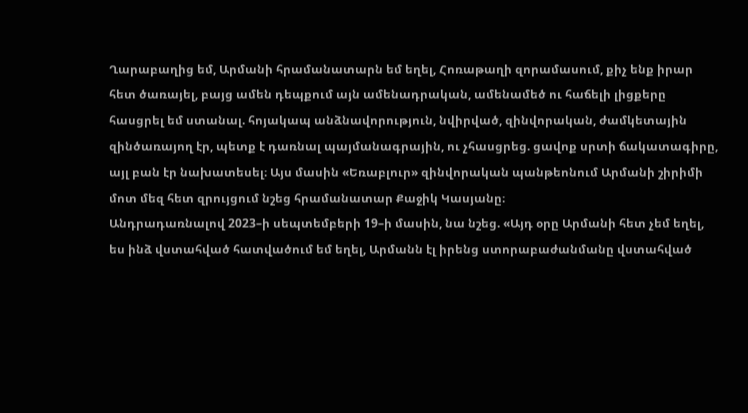Ղարաբաղից եմ, Արմանի հրամանատարն եմ եղել, Հոռաթաղի զորամասում, քիչ ենք իրար հետ ծառայել, բայց ամեն դեպքում այն ամենադրական, ամենամեծ ու հաճելի լիցքերը հասցրել եմ ստանալ. հոյակապ անձնավորություն, նվիրված, զինվորական, ժամկետային զինծառայող էր, պետք է դառնալ պայմանագրային, ու չհասցրեց. ցավոք սրտի ճակատագիրը, այլ բան էր նախատեսել։ Այս մասին «Եռաբլուր» զինվորական պանթեոնում Արմանի շիրիմի մոտ մեզ հետ զրույցում նշեց հրամանատար Քաջիկ Կասյանը։
Անդրադառնալով 2023–ի սեպտեմբերի 19–ի մասին, նա նշեց. «Այդ օրը Արմանի հետ չեմ եղել, ես ինձ վստահված հատվածում եմ եղել, Արմանն էլ իրենց ստորաբաժանմանը վստահված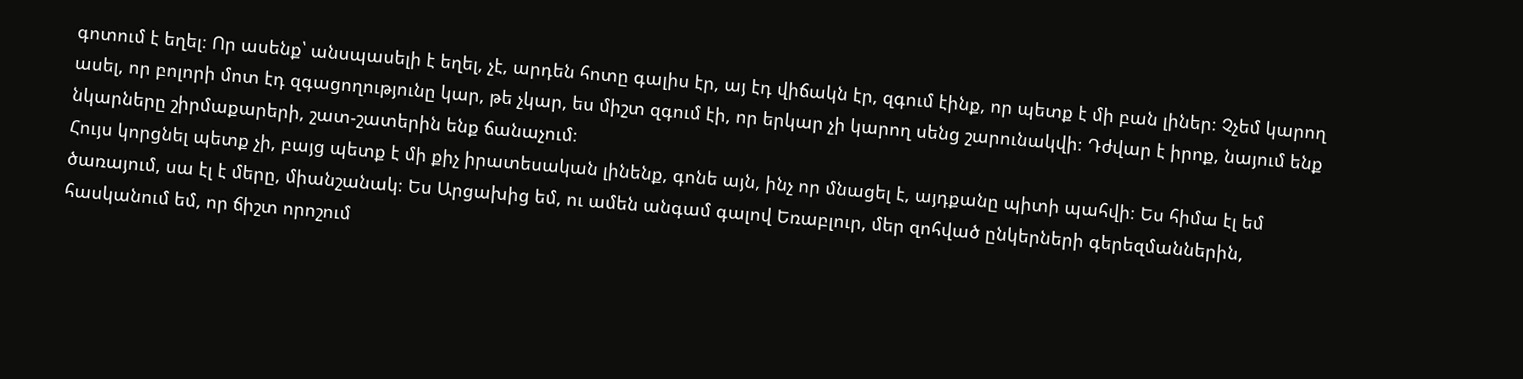գոտում է եղել։ Որ ասենք՝ անսպասելի է եղել, չէ, արդեն հոտը գալիս էր, այ էդ վիճակն էր, զգում էինք, որ պետք է մի բան լիներ։ Չչեմ կարող ասել, որ բոլորի մոտ էդ զգացողությունը կար, թե չկար, ես միշտ զգում էի, որ երկար չի կարող սենց շարունակվի։ Դժվար է իրոք, նայում ենք նկարները շիրմաքարերի, շատ-շատերին ենք ճանաչում։
Հույս կորցնել պետք չի, բայց պետք է մի քիչ իրատեսական լինենք, գոնե այն, ինչ որ մնացել է, այդքանը պիտի պահվի։ Ես հիմա էլ եմ ծառայում, սա էլ է մերը, միանշանակ։ Ես Արցախից եմ, ու ամեն անգամ գալով Եռաբլուր, մեր զոհված ընկերների գերեզմաններին, հասկանում եմ, որ ճիշտ որոշում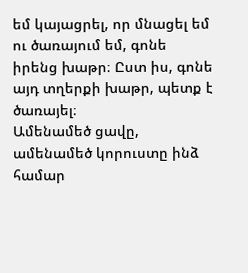եմ կայացրել, որ մնացել եմ ու ծառայում եմ, գոնե իրենց խաթր։ Ըստ իս, գոնե այդ տղերքի խաթր, պետք է ծառայել։
Ամենամեծ ցավը, ամենամեծ կորուստը ինձ համար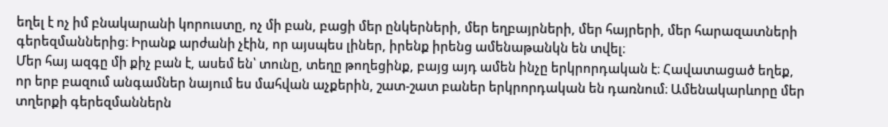եղել է ոչ իմ բնակարանի կորուստը, ոչ մի բան, բացի մեր ընկերների, մեր եղբայրների, մեր հայրերի, մեր հարազատների գերեզմաններից։ Իրանք արժանի չէին, որ այսպես լիներ, իրենք իրենց ամենաթանկն են տվել։
Մեր հայ ազգը մի քիչ բան է, ասեմ են՝ տունը, տեղը թողեցինք, բայց այդ ամեն ինչը երկրորդական է։ Հավատացած եղեք, որ երբ բազում անգամներ նայում ես մահվան աչքերին, շատ-շատ բաներ երկրորդական են դառնում։ Ամենակարևորը մեր տղերքի գերեզմաններն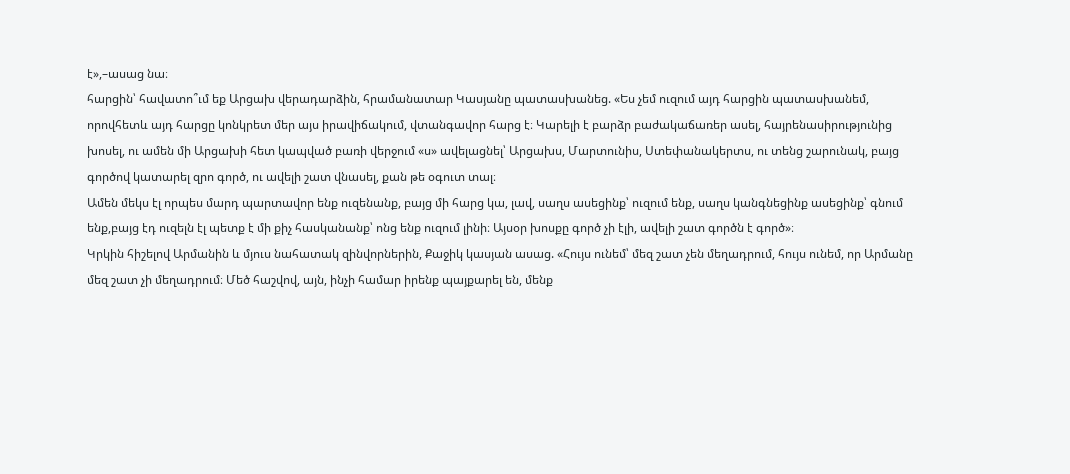է»,–ասաց նա։
հարցին՝ հավատո՞ւմ եք Արցախ վերադարձին, հրամանատար Կասյանը պատասխանեց. «Ես չեմ ուզում այդ հարցին պատասխանեմ, որովհետև այդ հարցը կոնկրետ մեր այս իրավիճակում, վտանգավոր հարց է։ Կարելի է բարձր բաժակաճառեր ասել, հայրենասիրությունից խոսել, ու ամեն մի Արցախի հետ կապված բառի վերջում «ս» ավելացնել՝ Արցախս, Մարտունիս, Ստեփանակերտս, ու տենց շարունակ, բայց գործով կատարել զրո գործ, ու ավելի շատ վնասել, քան թե օգուտ տալ։
Ամեն մեկս էլ որպես մարդ պարտավոր ենք ուզենանք, բայց մի հարց կա, լավ, սաղս ասեցինք՝ ուզում ենք, սաղս կանգնեցինք ասեցինք՝ գնում ենք,բայց էդ ուզելն էլ պետք է մի քիչ հասկանանք՝ ոնց ենք ուզում լինի։ Այսօր խոսքը գործ չի էլի, ավելի շատ գործն է գործ»։
Կրկին հիշելով Արմանին և մյուս նահատակ զինվորներին, Քաջիկ կասյան ասաց. «Հույս ունեմ՝ մեզ շատ չեն մեղադրում, հույս ունեմ, որ Արմանը մեզ շատ չի մեղադրում։ Մեծ հաշվով, այն, ինչի համար իրենք պայքարել են, մենք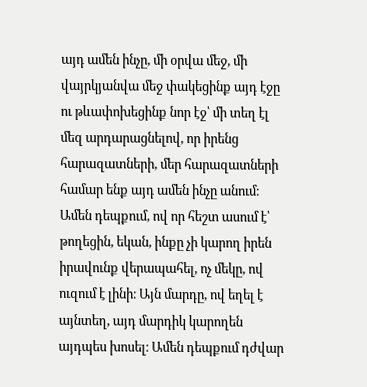այդ ամեն ինչը, մի օրվա մեջ, մի վայրկյանվա մեջ փակեցինք այդ էջը ու թևափոխեցինք նոր էջ՝ մի տեղ էլ մեզ արդարացնելով, որ իրենց հարազատների, մեր հարազատների համար ենք այդ ամեն ինչը անում։
Ամեն դեպքում, ով որ հեշտ ասում է՝ թողեցին, եկան, ինքը չի կարող իրեն իրավունք վերապահել, ոչ մեկը, ով ուզում է լինի։ Այն մարդը, ով եղել է այնտեղ, այդ մարդիկ կարողեն այդպես խոսել։ Ամեն դեպքում դժվար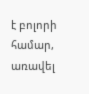է բոլորի համար, առավել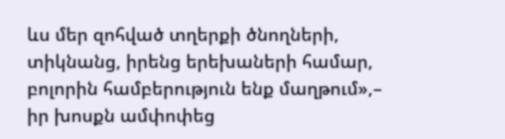ևս մեր զոհված տղերքի ծնողների, տիկնանց, իրենց երեխաների համար, բոլորին համբերություն ենք մաղթում»,– իր խոսքն ամփոփեց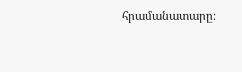հրամանատարը։